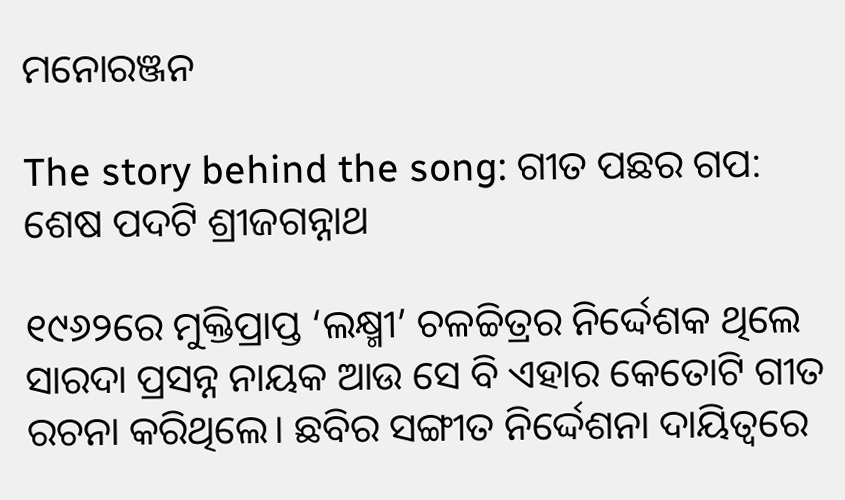ମନୋରଞ୍ଜନ

The story behind the song: ଗୀତ ପଛର ଗପ: ଶେଷ ପଦଟି ଶ୍ରୀଜଗନ୍ନାଥ

୧୯୬୨ରେ ମୁକ୍ତିପ୍ରାପ୍ତ ‘ଲକ୍ଷ୍ମୀ’ ଚଳଚ୍ଚିତ୍ରର ନିର୍ଦ୍ଦେଶକ ଥିଲେ ସାରଦା ପ୍ରସନ୍ନ ନାୟକ ଆଉ ସେ ବି ଏହାର କେତୋଟି ଗୀତ ରଚନା କରିଥିଲେ। ଛବିର ସଙ୍ଗୀତ ନିର୍ଦ୍ଦେଶନା ଦାୟିତ୍ବରେ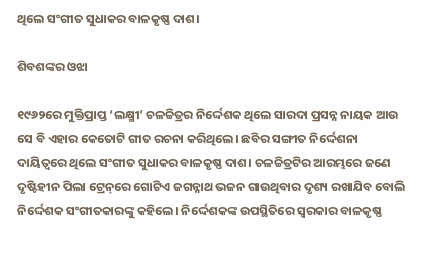ଥିଲେ ସଂଗୀତ ସୁଧାକର ବାଳକୃଷ୍ଣ ଦାଶ।

ଶିବଶଙ୍କର ଓଝା

୧୯୬୨ରେ ମୁକ୍ତିପ୍ରାପ୍ତ ‘ଲକ୍ଷ୍ମୀ’ ଚଳଚ୍ଚିତ୍ରର ନିର୍ଦ୍ଦେଶକ ଥିଲେ ସାରଦା ପ୍ରସନ୍ନ ନାୟକ ଆଉ ସେ ବି ଏହାର କେତୋଟି ଗୀତ ରଚନା କରିଥିଲେ। ଛବିର ସଙ୍ଗୀତ ନିର୍ଦ୍ଦେଶନା ଦାୟିତ୍ବରେ ଥିଲେ ସଂଗୀତ ସୁଧାକର ବାଳକୃଷ୍ଣ ଦାଶ। ଚଳଚ୍ଚିତ୍ରଟିର ଆରମ୍ଭରେ ଜଣେ ଦୃଷ୍ଟିହୀନ ପିଲା ଟ୍ରେନ୍‌ରେ ଗୋଟିଏ ଜଗନ୍ନାଥ ଭଜନ ଗାଉଥିବାର ଦୃଶ୍ୟ ରଖାଯିବ ବୋଲି ନିର୍ଦ୍ଦେଶକ ସଂଗୀତକାରଙ୍କୁ କହିଲେ। ନିର୍ଦ୍ଦେଶକଙ୍କ ଉପସ୍ଥିତିରେ ସ୍ବରକାର ବାଳକୃଷ୍ଣ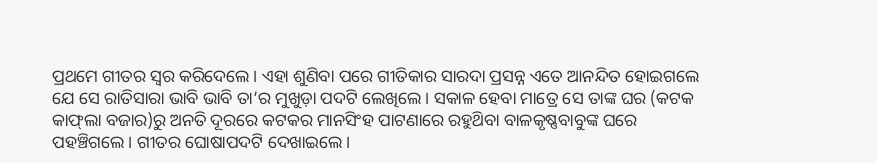ପ୍ରଥମେ ଗୀତର ସ୍ବର କରିଦେଲେ। ଏହା ଶୁଣିବା ପରେ ଗୀତିକାର ସାରଦା ପ୍ରସନ୍ନ ଏତେ ଆନନ୍ଦିତ ହୋଇଗଲେ ଯେ ସେ ରାତିସାରା ଭାବି ଭାବି ତା’ର ମୁଖୁଡ଼ା ପଦଟି ଲେଖିଲେ। ସକାଳ ହେବା ମାତ୍ରେ ସେ ତାଙ୍କ ଘର (କଟକ କାଫ୍‌ଲା ବଜାର)ରୁ ଅନତି ଦୂରରେ କଟକର ମାନସିଂହ ପାଟଣାରେ ରହୁଥ‌ିବା ବାଳକୃଷ୍ଣବାବୁଙ୍କ ଘରେ ପହଞ୍ଚିଗଲେ। ଗୀତର ଘୋଷାପଦଟି ଦେଖାଇଲେ।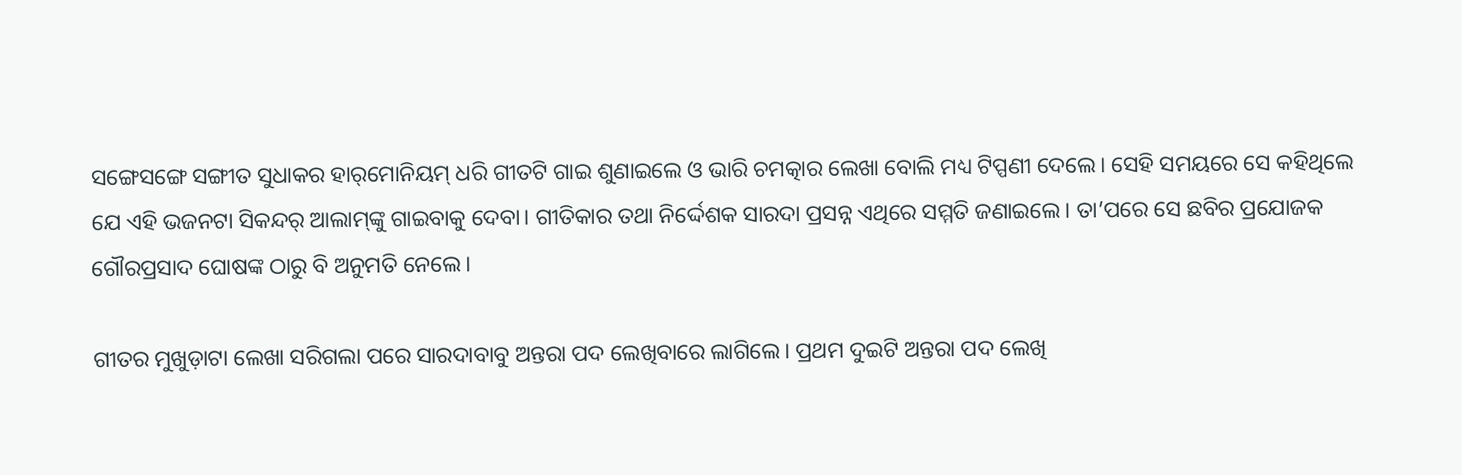ସଙ୍ଗେସଙ୍ଗେ ସଙ୍ଗୀତ ସୁଧାକର ହାର୍‌ମୋନିୟମ୍ ଧରି ଗୀତଟି ଗାଇ ଶୁଣାଇଲେ ଓ ଭାରି ଚମତ୍କାର ଲେଖା ବୋଲି ମଧ୍ୟ ଟିପ୍ପଣୀ ଦେଲେ। ସେହି ସମୟରେ ସେ କହିଥିଲେ ଯେ ଏହି ଭଜନଟା ସିକନ୍ଦର୍ ଆଲାମ୍‌ଙ୍କୁ ଗାଇବାକୁ ଦେବା। ଗୀତିକାର ତଥା ନିର୍ଦ୍ଦେଶକ ସାରଦା ପ୍ରସନ୍ନ ଏଥିରେ ସମ୍ମତି ଜଣାଇଲେ। ତା’ପରେ ସେ ଛବିର ପ୍ରଯୋଜକ ଗୌରପ୍ରସାଦ ଘୋଷଙ୍କ ଠାରୁ ବି ଅନୁମତି ନେଲେ।

ଗୀତର ମୁଖୁଡ଼ାଟା ଲେଖା ସରିଗଲା ପରେ ସାରଦାବାବୁ ଅନ୍ତରା ପଦ ଲେଖିବାରେ ଲାଗିଲେ। ପ୍ରଥମ ଦୁଇଟି ଅନ୍ତରା ପଦ ଲେଖି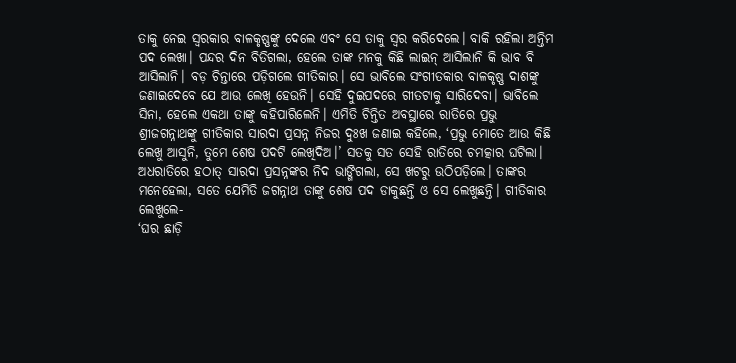ତାକୁ ନେଇ ସ୍ବରକାର ବାଳକୃଷ୍ଣଙ୍କୁ ଦେଲେ ଏବଂ ସେ ତାକୁ ସ୍ବର କରିଦେଲେ। ବାକି ରହିଲା ଅନ୍ତିମ ପଦ ଲେଖା। ପନ୍ଦର ଦିନ ବିତିଗଲା, ହେଲେ ତାଙ୍କ ମନକୁ କିଛି ଲାଇନ୍ ଆସିଲାନି କି ଭାବ ବି ଆସିଲାନି। ବଡ଼ ଚିନ୍ତାରେ ପଡ଼ିଗଲେ ଗୀତିକାର। ସେ ଭାବିଲେ ସଂଗୀତକାର ବାଳକୃଷ୍ଣ ଦାଶଙ୍କୁ ଜଣାଇଦେବେ ଯେ ଆଉ ଲେଖି ହେଉନି। ସେହି ଦୁଇପଦରେ ଗୀତଟାକୁ ସାରିଦେବା। ଭାବିଲେ ସିନା, ହେଲେ ଏକଥା ତାଙ୍କୁ କ‌ହିପାରିଲେନି। ଏମିତି ଚିନ୍ତିତ ଅବସ୍ଥାରେ ରାତିରେ ପ୍ରଭୁ ଶ୍ରୀଜଗନ୍ନାଥଙ୍କୁ ଗୀତିକାର ସାରଦା ପ୍ରସନ୍ନ ନିଜର ଦୁଃଖ ଜଣାଇ କହିଲେ, ‘ପ୍ରଭୁ ମୋତେ ଆଉ କିଛି ଲେଖୁ ଆସୁନି, ତୁମେ ଶେଷ ପଦଟି ଲେଖିଦିଅ।’ ସତକୁ ସତ ସେହି ରାତିରେ ଚମତ୍କାର ଘଟିଲା। ଅଧରାତିରେ ହଠାତ୍ ସାରଦା ପ୍ରସନ୍ନଙ୍କର ନିଦ ଭାଙ୍ଗିଗଲା, ସେ ଖଟରୁ ଉଠିପଡ଼ିଲେ। ତାଙ୍କର ମନେହେଲା, ସତେ ଯେମିତି ଜଗନ୍ନାଥ ତାଙ୍କୁ ଶେଷ ପଦ ଡାକୁଛନ୍ତି ଓ ସେ ଲେଖୁଛନ୍ତି। ଗୀତିକାର ଲେଖୁଲେ-
‘ଘର ଛାଡ଼ି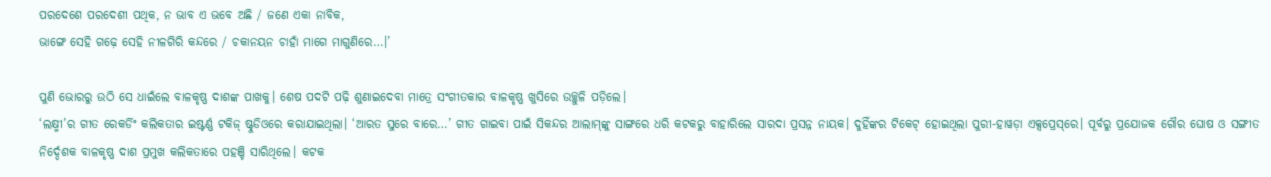ପରଦେଶେ ପରଦେଶୀ ପଥିକ, ନ ଭାବ ଏ ଭବେ ଅଛି / ଜଣେ ଏକା ନାବିକ,
ଭାଙ୍ଗେ ସେହି ଗଢ଼େ ସେହି ନୀଳଗିରି କନ୍ଦରେ / ଚକାନୟନ ଚାହାଁ ମାଗେ ମାଗୁଣିରେ…।’

ପୁଣି ଭୋରରୁ ଉଠି ସେ ଧାଇଁଲେ ବାଳକୃଷ୍ଣ ଦାଶଙ୍କ ପାଖକୁ। ଶେଷ ପଦଟି ପଢ଼ି ଶୁଣାଇଦେବା ମାତ୍ରେ ସଂଗୀତକାର ବାଳକୃଷ୍ଣ ଖୁସିରେ ଉଚ୍ଛୁଳି ପଡ଼ିଲେ।
‘ଲକ୍ଷ୍ମୀ’ର ଗୀତ ରେକର୍ଡିଂ କଲିକତାର ଇଷ୍ଟର୍ଣ୍ଣ ଟକିଜ୍ ଷ୍ଟୁଡିଓରେ କରାଯାଇଥିଲା। ‘ଆରତ ସୁରେ ବାରେ…’ ଗୀତ ଗାଇବା ପାଇଁ ସିକନ୍ଦର ଆଲାମ୍‌ଙ୍କୁ ସାଙ୍ଗରେ ଧରି କଟକରୁ ବାହାରିଲେ ସାରଦା ପ୍ରସନ୍ନ ନାୟକ। ଦୁହିଁଙ୍କର ଟିକେଟ୍ ହୋଇଥିଲା ପୁରୀ-ହାୱଡ଼ା ଏକ୍ସପ୍ରେସ୍‌ରେ। ପୂର୍ବରୁ ପ୍ରଯୋଜକ ଗୌର ଘୋଷ ଓ ସଙ୍ଗୀତ ନିର୍ଦ୍ଦେଶକ ବାଳକୃଷ୍ଣ ଦାଶ ପ୍ରମୁଖ କଲିକତାରେ ପହଞ୍ଚି ସାରିଥିଲେ। କଟକ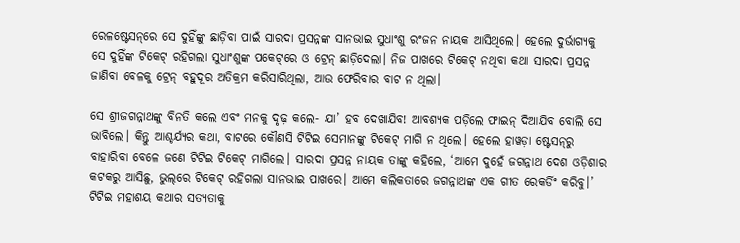ରେଳଷ୍ଟେସନ୍‌ରେ ସେ ଦୁହିଁଙ୍କୁ ଛାଡ଼ିବା ପାଇଁ ସାରଦା ପ୍ରସନ୍ନଙ୍କ ସାନଭାଇ ସୁଧାଂଶୁ ରଂଜନ ନାୟକ ଆସିଥିଲେ। ହେଲେ ଦୁର୍ଭାଗ୍ୟକୁ ସେ ଦୁହିଁଙ୍କ ଟିକେଟ୍‌ ରହିଗଲା ସୁଧାଂଶୁଙ୍କ ପକେଟ୍‌ରେ ଓ ଟ୍ରେନ୍‌ ଛାଡ଼ିଦେଲା। ନିଜ ପାଖରେ ଟିକେଟ୍‌ ନଥିବା କଥା ସାରଦା ପ୍ରସନ୍ନ ଜାଣିବା ବେଳକୁ ଟ୍ରେନ୍‌ ବହୁଦୂର ଅତିକ୍ରମ କରିସାରିଥିଲା, ଆଉ ଫେରିବାର ବାଟ ନ ଥିଲା।

ସେ ଶ୍ରୀଜଗନ୍ନାଥଙ୍କୁ ବିନତି କଲେ ଏବଂ ମନକୁ ଦୃଢ଼ କଲେ- ଯା’ ହବ ଦେଖାଯିବ! ଆବଶ୍ୟକ ପଡ଼ିଲେ ଫାଇନ୍ ଦିଆଯିବ ବୋଲି ସେ ଭାବିଲେ। କିନ୍ତୁ ଆଶ୍ଚର୍ଯ୍ୟର କଥା, ବାଟରେ କୌଣସି ଟିଟିଇ ସେମାନଙ୍କୁ ଟିକେଟ୍ ମାଗି ନ ଥିଲେ। ହେଲେ ହାୱଡ଼ା ଷ୍ଟେସନ୍‌ରୁ ବାହାରିବା ବେଳେ ଜଣେ ଟିଟିଇ ଟିକେଟ୍ ମାଗିଲେ। ସାରଦା ପ୍ରସନ୍ନ ନାୟକ ତାଙ୍କୁ କହିଲେ, ‘ଆମେ ଦୁହେଁ ଜଗନ୍ନାଥ ଦେଶ ଓଡ଼ିଶାର କଟକରୁ ଆସିଛୁ, ଭୁଲ୍‌ରେ ଟିକେଟ୍ ରହିଗଲା ସାନଭାଇ ପାଖରେ। ଆମେ କଲିକତାରେ ଜଗନ୍ନାଥଙ୍କ ଏକ ଗୀତ ରେକର୍ଡିଂ କରିବୁ।’ ଟିଟିଇ ମହାଶୟ କଥାର ସତ୍ୟତାକୁ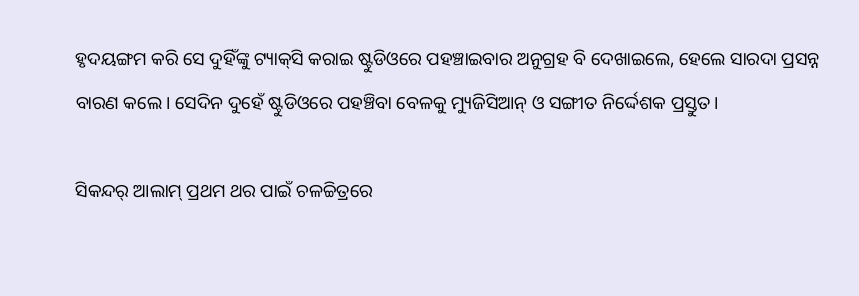ହୃଦୟଙ୍ଗମ କରି ସେ ଦୁହିଁଙ୍କୁ ଟ୍ୟାକ୍‌ସି କରାଇ ଷ୍ଟୁଡିଓରେ ପହଞ୍ଚାଇବାର ଅନୁଗ୍ରହ ବି ଦେଖାଇଲେ, ହେଲେ ସାରଦା ପ୍ରସନ୍ନ ବାରଣ କଲେ। ସେଦିନ ଦୁହେଁ ଷ୍ଟୁଡିଓରେ ପହଞ୍ଚିବା ବେଳକୁ ମ୍ୟୁଜିସିଆନ୍ ଓ ସଙ୍ଗୀତ ନିର୍ଦ୍ଦେଶକ ପ୍ରସ୍ତୁତ।

ସିକନ୍ଦର୍ ଆଲାମ୍ ପ୍ରଥମ ଥର ପାଇଁ ଚଳଚ୍ଚିତ୍ରରେ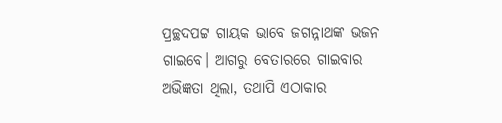ପ୍ରଚ୍ଛଦପଟ୍ଟ ଗାୟକ ଭାବେ ଜଗନ୍ନାଥଙ୍କ ଭଜନ ଗାଇବେ। ଆଗରୁ ବେତାରରେ ଗାଇବାର ଅଭିଜ୍ଞତା ଥିଲା, ତଥାପି ଏଠାକାର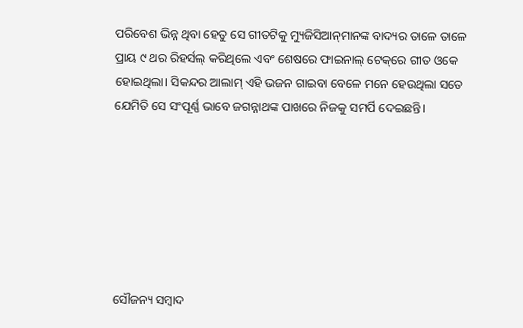ପରିବେଶ ଭିନ୍ନ ଥିବା ହେତୁ ସେ ଗୀତଟିକୁ ମ୍ୟୁଜିସିଆନ୍‌ମାନଙ୍କ ବାଦ୍ୟର ତାଳେ ତାଳେ ପ୍ରାୟ ୯ ଥର ରିହର୍ସଲ୍ କରିଥିଲେ ଏବଂ ଶେଷରେ ଫାଇନାଲ୍ ଟେକ୍‌ରେ ଗୀତ ଓକେ ହୋଇଥିଲା। ସିକନ୍ଦର ଆଲାମ୍ ଏହି ଭଜନ ଗାଇବା ବେଳେ ମନେ ହେଉଥିଲା ସତେ ଯେମିତି ସେ ସଂପୂର୍ଣ୍ଣ ଭାବେ ଜଗନ୍ନାଥଙ୍କ ପାଖରେ ନିଜକୁ ସମର୍ପି ଦେଇଛନ୍ତି।







ସୌଜନ୍ୟ ସମ୍ବାଦ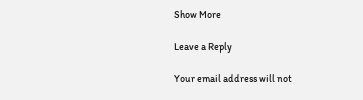Show More

Leave a Reply

Your email address will not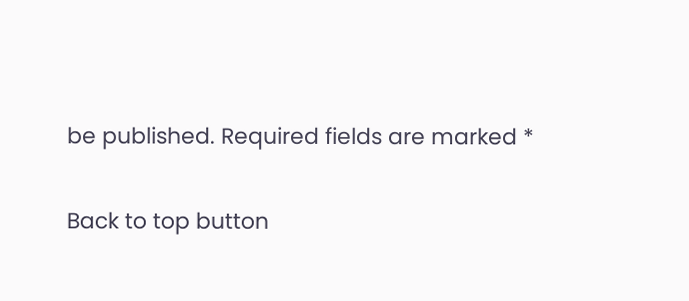be published. Required fields are marked *

Back to top button